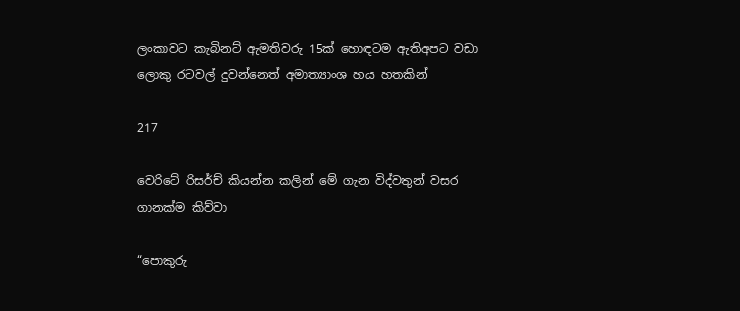ලංකාවට කැබිනට් ඇමතිවරු 15ක් හොඳටම ඇතිඅපට වඩා ලොකු රටවල් දුවන්නෙත් අමාත්‍යාංශ හය හතකින්

217

වෙරිටේ රිසර්ච් කියන්න කලින් මේ ගැන විද්වතුන් වසර ගානක්ම කිව්වා

“පොකුරු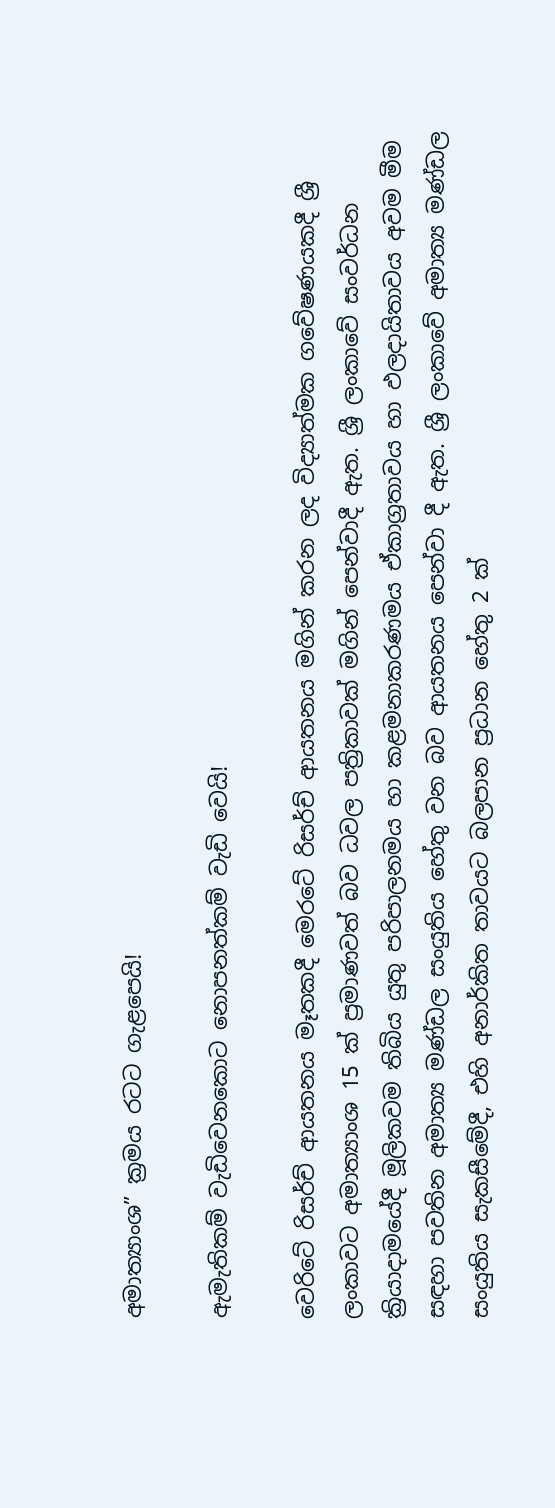අමාත්‍යාංශ” ක්‍රමය රටට ගැළපෙයි!

ඇමැතිකම් වැඩිවෙනකොට නොපනත්කම් වැඩි වෙයි!

වෙරිටේ රිසර්ච් ආයතනය මෑතකදී මෙරටේ රිසර්ච් ආයතනය මගින් කරන ලද විද්‍යාත්මක ගවේෂණයකදී ශ්‍රී ලංකාවට අමාත්‍යාංශ 15 ක් ප්‍රමාණවත් බව ධවල පත්‍රිකාවක් මගින් පෙන්වාදී ඇත. ශ්‍රී ලංකාවේ සංවර්ධන ක්‍රියාදාමයේදී මූලිකවම තිබිය යුතු පරිපාලනමය හා කළමනාකරණමය ඒකාග්‍රතාවය හා ඵලදායිතාවය අවම මීම සඳහා පවතින අමාත්‍ය මණ්ඩල සංයුතිය හේතු වන බව ආයතනය පෙන්වා දී ඇත. ශ්‍රී ලංකාවේ අමාත්‍ය මණ්ඩල සංයුතිය සැකසීමේදී, එහි අනාර්කිත තාවයට බලපාන ප්‍රධාන හේතු 2 ක්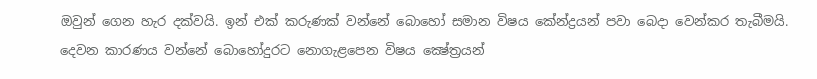ඔවුන් ගෙන හැර දක්වයි. ඉන් එක් කරුණක් වන්නේ බොහෝ සමාන විෂය කේන්ද්‍රයන් පවා බෙදා වෙන්කර තැබීමයි. දෙවන කාරණය වන්නේ බොහෝදුරට නොගැළපෙන විෂය ක්‍ෂේත්‍රයන්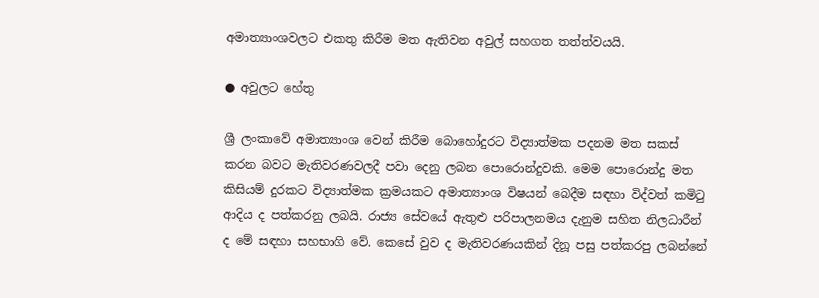අමාත්‍යාංශවලට එකතු කිරීම මත ඇතිවන අවුල් සහගත තත්ත්වයයි.

● අවුලට හේතු

ශ්‍රී ලංකාවේ අමාත්‍යාංශ වෙන් කිරීම බොහෝදුරට විද්‍යාත්මක පදනම මත සකස් කරන බවට මැතිවරණවලදී පවා දෙනු ලබන පොරොන්දුවකි. මෙම පොරොන්දු මත කිසියම් දුරකට විද්‍යාත්මක ක්‍රමයකට අමාත්‍යාංශ විෂයන් බෙදීම සඳහා විද්වත් කමිටු ආදිය ද පත්කරනු ලබයි. රාජ්‍ය සේවයේ ඇතුළු පරිපාලනමය දැනුම සහිත නිලධාරීන් ද මේ සඳහා සහභාගි වේ. කෙසේ වුව ද මැතිවරණයකින් දිනූ පසු පත්කරපු ලබන්නේ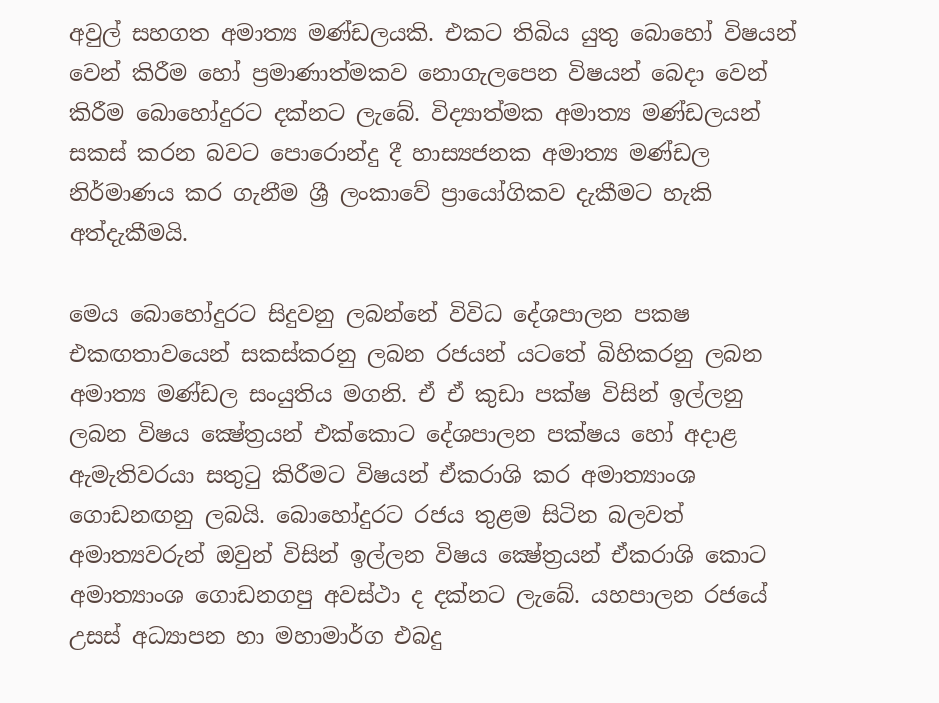අවුල් සහගත අමාත්‍ය මණ්ඩලයකි. එකට තිබිය යුතු බොහෝ විෂයන් වෙන් කිරීම හෝ ප්‍රමාණාත්මකව නොගැලපෙන විෂයන් බෙදා වෙන් කිරීම බොහෝදුරට දක්නට ලැබේ. විද්‍යාත්මක අමාත්‍ය මණ්ඩලයන් සකස් කරන බවට පොරොන්දු දී හාස්‍යජනක අමාත්‍ය මණ්ඩල නිර්මාණය කර ගැනීම ශ්‍රී ලංකාවේ ප්‍රායෝගිකව දැකීමට හැකි අත්දැකීමයි.

මෙය බොහෝදුරට සිදුවනු ලබන්නේ විවිධ දේශපාලන පකෂ එකඟතාවයෙන් සකස්කරනු ලබන රජයන් යටතේ බිහිකරනු ලබන අමාත්‍ය මණ්ඩල සංයුතිය මගනි. ඒ ඒ කුඩා පක්ෂ විසින් ඉල්ලනු ලබන විෂය ක්‍ෂේත්‍රයන් එක්කොට දේශපාලන පක්ෂය හෝ අදාළ ඇමැතිවරයා සතුටු කිරීමට විෂයන් ඒකරාශි කර අමාත්‍යාංශ ගොඩනඟනු ලබයි. බොහෝදුරට රජය තුළම සිටින බලවත් අමාත්‍යවරුන් ඔවුන් විසින් ඉල්ලන විෂය ක්‍ෂේත්‍රයන් ඒකරාශි කොට අමාත්‍යාංශ ගොඩනගපු අවස්ථා ද දක්නට ලැබේ. යහපාලන රජයේ උසස් අධ්‍යාපන හා මහාමාර්ග එබදු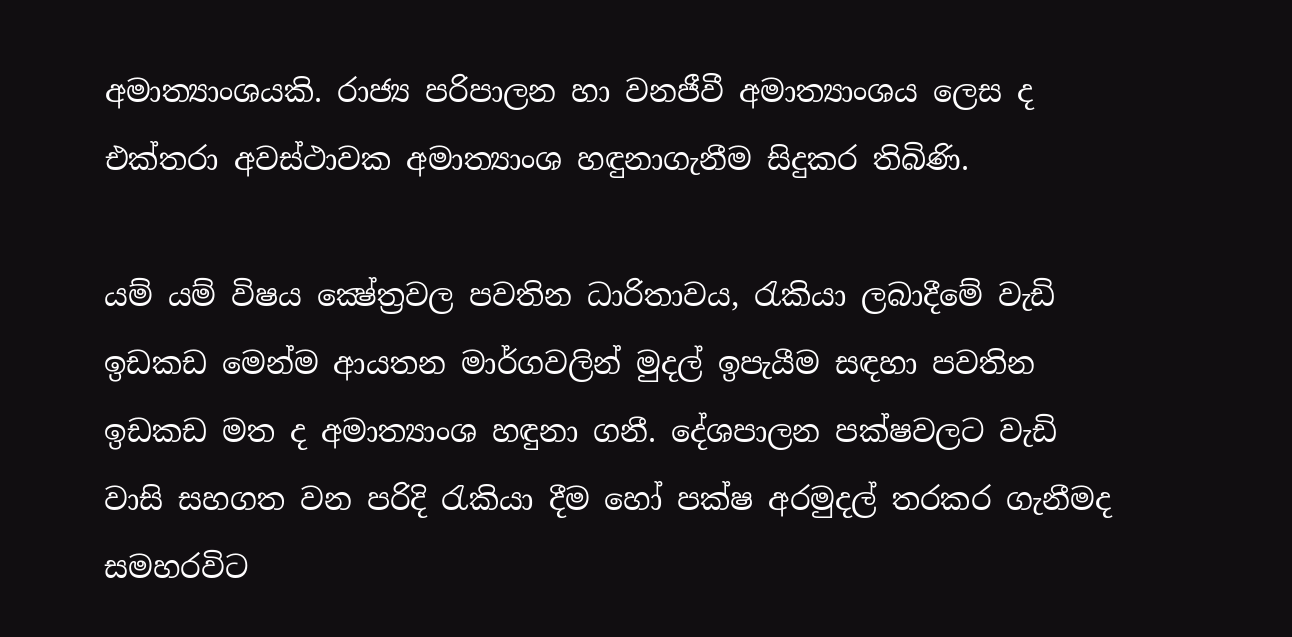අමාත්‍යාංශයකි. රාජ්‍ය පරිපාලන හා වනජීවී අමාත්‍යාංශය ලෙස ද එක්තරා අවස්ථාවක අමාත්‍යාංශ හඳුනාගැනීම සිදුකර තිබිණි.

යම් යම් විෂය ක්‍ෂේත්‍රවල පවතින ධාරිතාවය, රැකියා ලබාදීමේ වැඩි ඉඩකඩ මෙන්ම ආයතන මාර්ගවලින් මුදල් ඉපැයීම සඳහා පවතින ඉඩකඩ මත ද අමාත්‍යාංශ හඳුනා ගනී. දේශපාලන පක්ෂවලට වැඩි වාසි සහගත වන පරිදි රැකියා දීම හෝ පක්ෂ අරමුදල් තරකර ගැනීමද සමහරවිට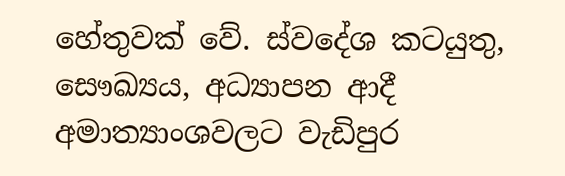හේතුවක් වේ. ස්වදේශ කටයුතු, සෞඛ්‍යය, අධ්‍යාපන ආදී අමාත්‍යාංශවලට වැඩිපුර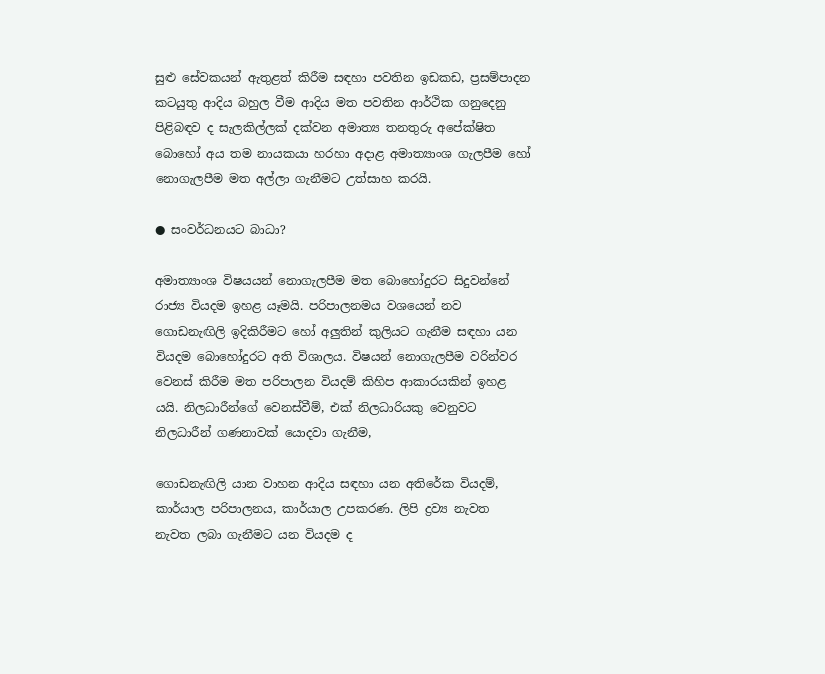සුළු සේවකයන් ඇතුළත් කිරීම සඳහා පවතින ඉඩකඩ, ප්‍රසම්පාදන කටයුතු ආදිය බහුල වීම ආදිය මත පවතින ආර්ථික ගනුදෙනු පිළිබඳව ද සැලකිල්ලක් දක්වන අමාත්‍ය තනතුරු අපේක්ෂිත බොහෝ අය තම නායකයා හරහා අදාළ අමාත්‍යාංශ ගැලපීම හෝ නොගැලපීම මත අල්ලා ගැනීමට උත්සාහ කරයි.

● සංවර්ධනයට බාධා?

අමාත්‍යාංශ විෂයයන් නොගැලපීම මත බොහෝදුරට සිදුවන්නේ රාජ්‍ය වියදම ඉහළ යෑමයි. පරිපාලනමය වශයෙන් නව ගොඩනැඟිලි ඉදිකිරීමට හෝ අලුතින් කුලියට ගැනීම සඳහා යන වියදම බොහෝදුරට අති විශාලය. විෂයන් නොගැලපීම වරින්වර වෙනස් කිරීම මත පරිපාලන වියදම් කිහිප ආකාරයකින් ඉහළ යයි. නිලධාරීන්ගේ වෙනස්වීම්, එක් නිලධාරියකු වෙනුවට නිලධාරීන් ගණනාවක් යොදවා ගැනීම,

ගොඩනැඟිලි යාන වාහන ආදිය සඳහා යන අතිරේක වියදම්, කාර්යාල පරිපාලනය, කාර්යාල උපකරණ. ලිපි ද්‍රව්‍ය නැවත නැවත ලබා ගැනීමට යන වියදම ද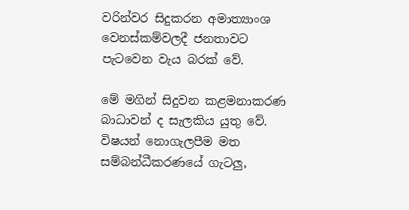වරින්වර සිදුකරන අමාත්‍යාංශ වෙනස්කම්වලදී ජනතාවට පැටවෙන වැය බරක් වේ.

මේ මගින් සිදුවන කළමනාකරණ බාධාවන් ද සැලකිය යුතු වේ. විෂයන් නොගැලපීම මත සම්බන්ධීකරණයේ ගැටලු,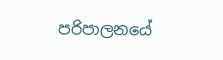පරිපාලනයේ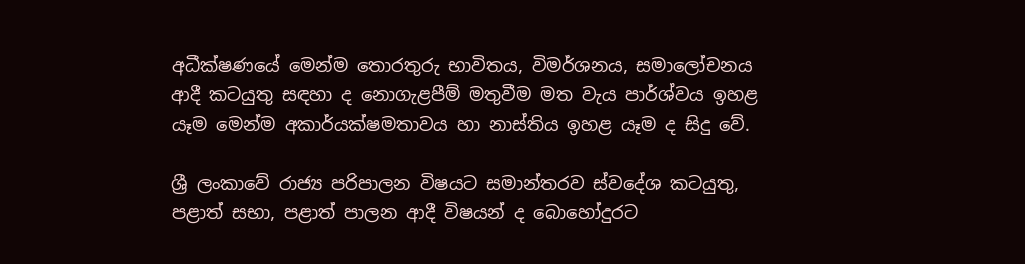අධීක්ෂණයේ මෙන්ම තොරතුරු භාවිතය, විමර්ශනය, සමාලෝචනය ආදී කටයුතු සඳහා ද නොගැළපීම් මතුවීම මත වැය පාර්ශ්වය ඉහළ යෑම මෙන්ම අකාර්යක්ෂමතාවය හා නාස්තිය ඉහළ යෑම ද සිදු වේ.

ශ්‍රී ලංකාවේ රාජ්‍ය පරිපාලන විෂයට සමාන්තරව ස්වදේශ කටයුතු, පළාත් සභා, පළාත් පාලන ආදී විෂයන් ද බොහෝදුරට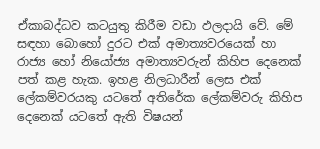ඒකාබද්ධව කටයුතු කිරීම වඩා ඵලදායි වේ. මේ සඳහා බොහෝ දුරට එක් අමාත්‍යවරයෙක් හා රාජ්‍ය හෝ නියෝජ්‍ය අමාත්‍යවරුන් කිහිප දෙනෙක් පත් කළ හැක. ඉහළ නිලධාරීන් ලෙස එක් ලේකම්වරයකු යටතේ අතිරේක ලේකම්වරු කිහිප දෙනෙක් යටතේ ඇති විෂයන්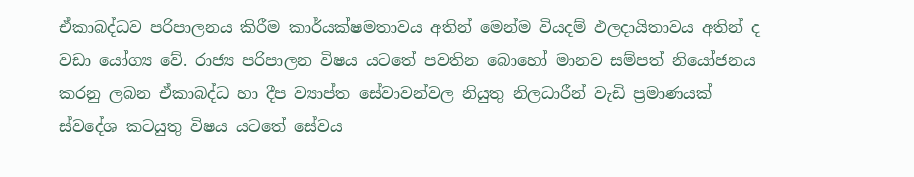ඒකාබද්ධව පරිපාලනය කිරීම කාර්යක්ෂමතාවය අතින් මෙන්ම වියදම් ඵලදායිතාවය අතින් ද වඩා යෝග්‍ය වේ. රාජ්‍ය පරිපාලන විෂය යටතේ පවතින බොහෝ මානව සම්පත් නියෝජනය කරනු ලබන ඒකාබද්ධ හා දීප ව්‍යාප්ත සේවාවන්වල නියුතු නිලධාරීන් වැඩි ප්‍රමාණයක් ස්වදේශ කටයුතු විෂය යටතේ සේවය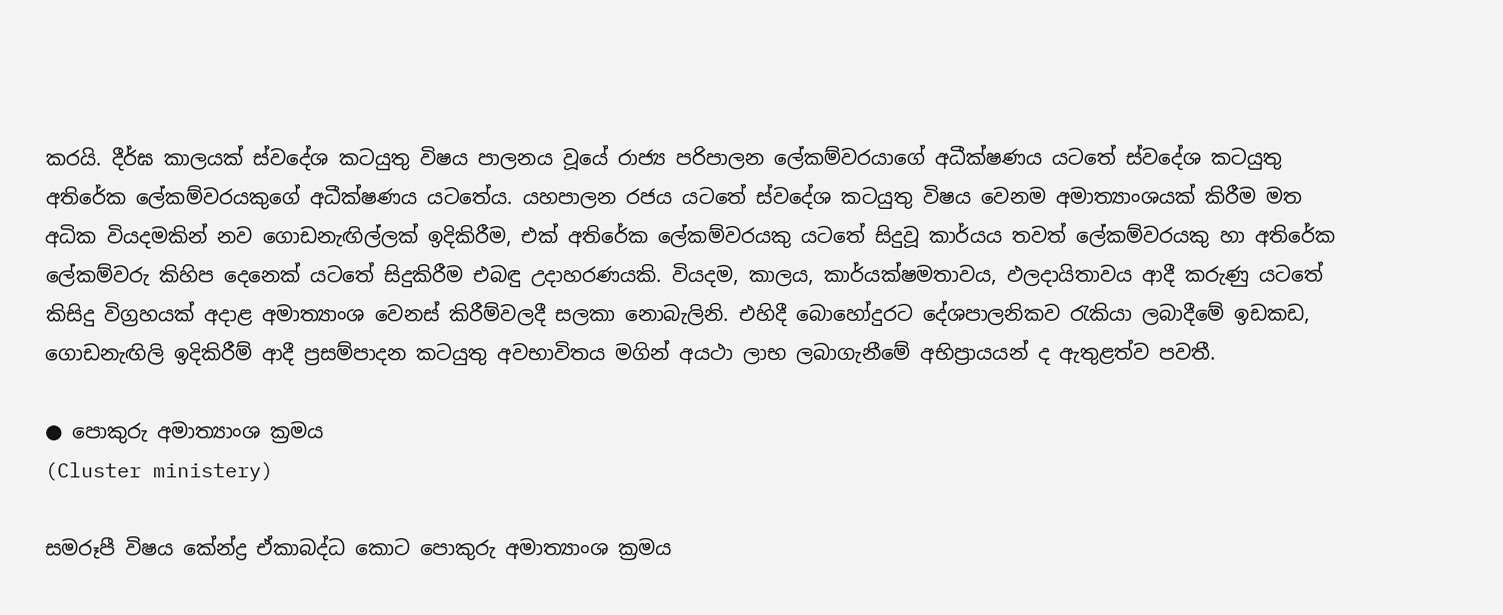කරයි. දීර්ඝ කාලයක් ස්වදේශ කටයුතු විෂය පාලනය වූයේ රාජ්‍ය පරිපාලන ලේකම්වරයාගේ අධීක්ෂණය යටතේ ස්වදේශ කටයුතු අතිරේක ලේකම්වරයකුගේ අධීක්ෂණය යටතේය. යහපාලන රජය යටතේ ස්වදේශ කටයුතු විෂය වෙනම අමාත්‍යාංශයක් කිරීම මත අධික වියදමකින් නව ගොඩනැඟිල්ලක් ඉදිකිරීම, එක් අතිරේක ලේකම්වරයකු යටතේ සිදුවූ කාර්යය තවත් ලේකම්වරයකු හා අතිරේක ලේකම්වරු කිහිප දෙනෙක් යටතේ සිදුකිරීම එබඳු උදාහරණයකි. වියදම, කාලය, කාර්යක්ෂමතාවය, ඵලදායිතාවය ආදී කරුණු යටතේ කිසිදු විග්‍රහයක් අදාළ අමාත්‍යාංශ වෙනස් කිරීම්වලදී සලකා නොබැලිනි. එහිදී බොහෝදුරට දේශපාලනිකව රැකියා ලබාදීමේ ඉඩකඩ, ගොඩනැඟිලි ඉදිකිරීම් ආදී ප්‍රසම්පාදන කටයුතු අවභාවිතය මගින් අයථා ලාභ ලබාගැනීමේ අභිප්‍රායයන් ද ඇතුළත්ව පවතී.

● පොකුරු අමාත්‍යාංශ ක්‍රමය
(Cluster ministery)

සමරූපී විෂය කේන්ද්‍ර ඒකාබද්ධ කොට පොකුරු අමාත්‍යාංශ ක්‍රමය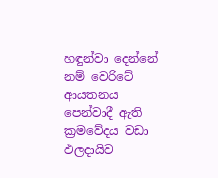හඳුන්වා දෙන්නේ නම් වෙරිටේ ආයතනය පෙන්වාදී ඇති ක්‍රමවේදය වඩා ඵලදායිව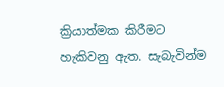ක්‍රියාත්මක කිරීමට හැකිවනු ඇත. සැබැවින්ම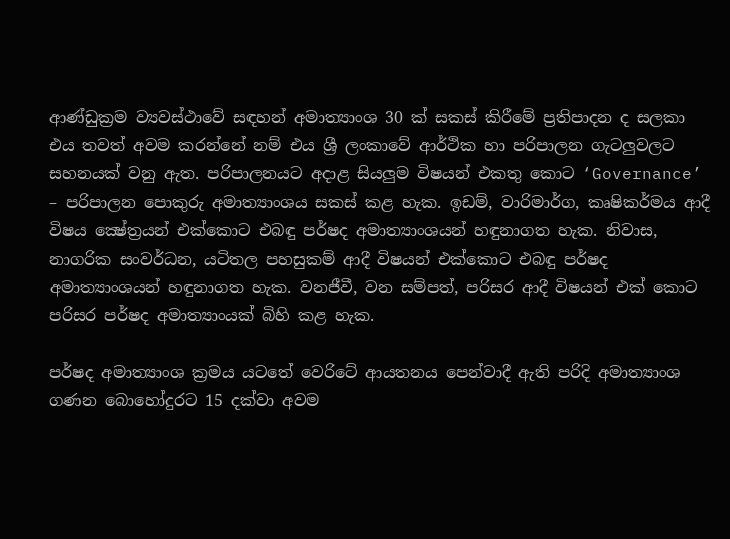ආණ්ඩුක්‍රම ව්‍යවස්ථාවේ සඳහන් අමාත්‍යාංශ 30 ක් සකස් කිරීමේ ප්‍රතිපාදන ද සලකා එය තවත් අවම කරන්නේ නම් එය ශ්‍රී ලංකාවේ ආර්ථික හා පරිපාලන ගැටලුවලට සහනයක් වනු ඇත. පරිපාලනයට අදාළ සියලුම විෂයන් එකතු කොට ‘Governance’ – පරිපාලන පොකුරු අමාත්‍යාංශය සකස් කළ හැක. ඉඩම්, වාරිමාර්ග, කෘෂිකර්මය ආදී විෂය ක්‍ෂේත්‍රයන් එක්කොට එබඳු පර්ෂද අමාත්‍යාංශයන් හඳුනාගත හැක. නිවාස, නාගරික සංවර්ධන, යටිතල පහසුකම් ආදී විෂයන් එක්කොට එබඳු පර්ෂද අමාත්‍යාංශයන් හඳුනාගත හැක. වනජීවී, වන සම්පත්, පරිසර ආදී විෂයන් එක් කොට පරිසර පර්ෂද අමාත්‍යාංයක් බිහි කළ හැක.

පර්ෂද අමාත්‍යාංශ ක්‍රමය යටතේ වෙරිටේ ආයතනය පෙන්වාදී ඇති පරිදි අමාත්‍යාංශ ගණන බොහෝදුරට 15 දක්වා අවම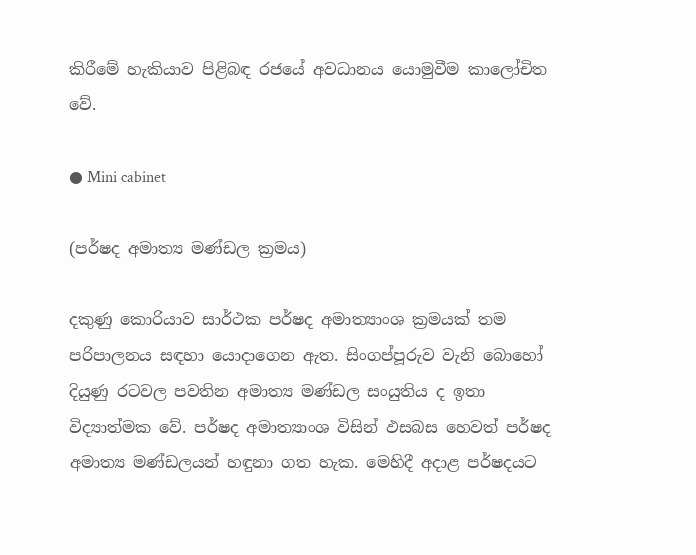කිරීමේ හැකියාව පිළිබඳ රජයේ අවධානය යොමුවීම කාලෝචිත වේ.

● Mini cabinet

(පර්ෂද අමාත්‍ය මණ්ඩල ක්‍රමය)

දකුණු කොරියාව සාර්ථක පර්ෂද අමාත්‍යාංශ ක්‍රමයක් තම පරිපාලනය සඳහා යොදාගෙන ඇත. සිංගප්පූරුව වැනි බොහෝ දියුණු රටවල පවතින අමාත්‍ය මණ්ඩල සංයුතිය ද ඉතා විද්‍යාත්මක වේ. පර්ෂද අමාත්‍යාංශ විසින් ඵසබස හෙවත් පර්ෂද අමාත්‍ය මණ්ඩලයන් හඳුනා ගත හැක. මෙහිදී අදාළ පර්ෂදයට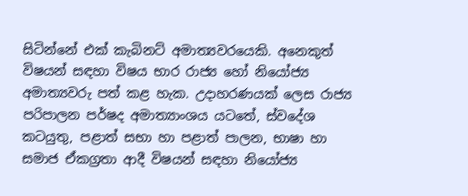සිටින්නේ එක් කැබිනට් අමාත්‍යවරයෙකි. අනෙකුත් විෂයන් සඳහා විෂය භාර රාජ්‍ය හෝ නියෝජ්‍ය අමාත්‍යවරු පත් කළ හැක. උදාහරණයක් ලෙස රාජ්‍ය පරිපාලන පර්ෂද අමාත්‍යාංශය යටතේ, ස්වදේශ කටයුතු, පළාත් සභා හා පළාත් පාලන, භාෂා හා සමාජ ඒකග්‍රතා ආදී විෂයන් සඳහා නියෝජ්‍ය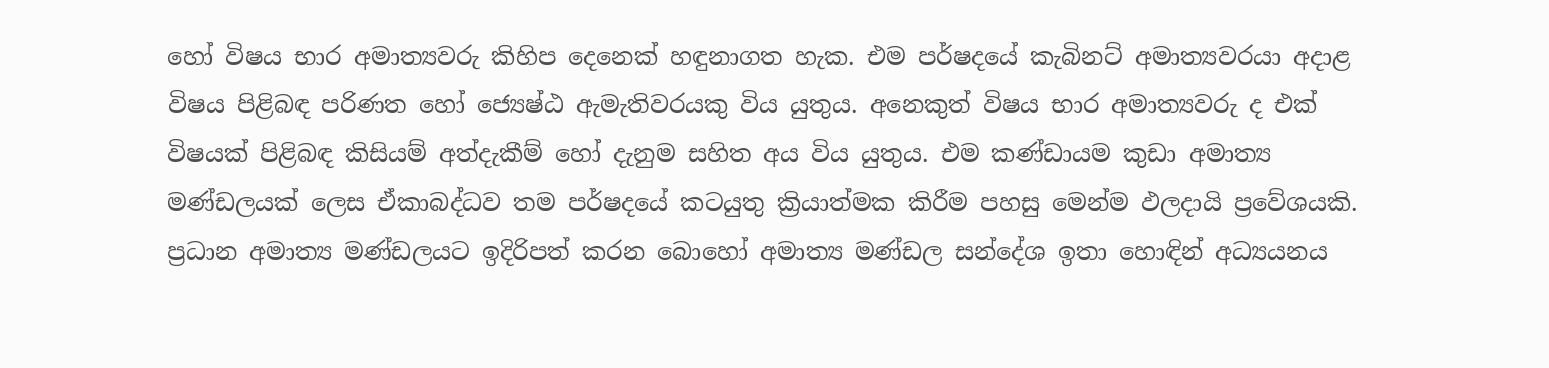හෝ විෂය භාර අමාත්‍යවරු කිහිප දෙනෙක් හඳුනාගත හැක. එම පර්ෂදයේ කැබිනට් අමාත්‍යවරයා අදාළ විෂය පිළිබඳ පරිණත හෝ ජ්‍යෙෂ්ඨ ඇමැතිවරයකු විය යුතුය. අනෙකුත් විෂය භාර අමාත්‍යවරු ද එක් විෂයක් පිළිබඳ කිසියම් අත්දැකීම් හෝ දැනුම සහිත අය විය යුතුය. එම කණ්ඩායම කුඩා අමාත්‍ය මණ්ඩලයක් ලෙස ඒකාබද්ධව තම පර්ෂදයේ කටයුතු ක්‍රියාත්මක කිරීම පහසු මෙන්ම ඵලදායි ප්‍රවේශයකි. ප්‍රධාන අමාත්‍ය මණ්ඩලයට ඉදිරිපත් කරන බොහෝ අමාත්‍ය මණ්ඩල සන්දේශ ඉතා හොඳින් අධ්‍යයනය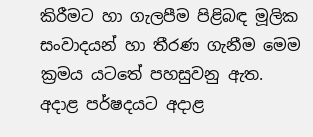කිරීමට හා ගැලපීම පිළිබඳ මූලික සංවාදයන් හා තීරණ ගැනීම මෙම ක්‍රමය යටතේ පහසුවනු ඇත. අදාළ පර්ෂදයට අදාළ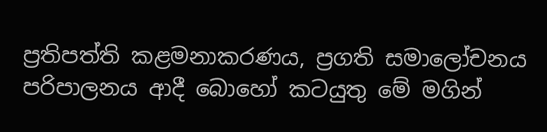ප්‍රතිපත්ති කළමනාකරණය, ප්‍රගති සමාලෝචනය පරිපාලනය ආදී බොහෝ කටයුතු මේ මගින්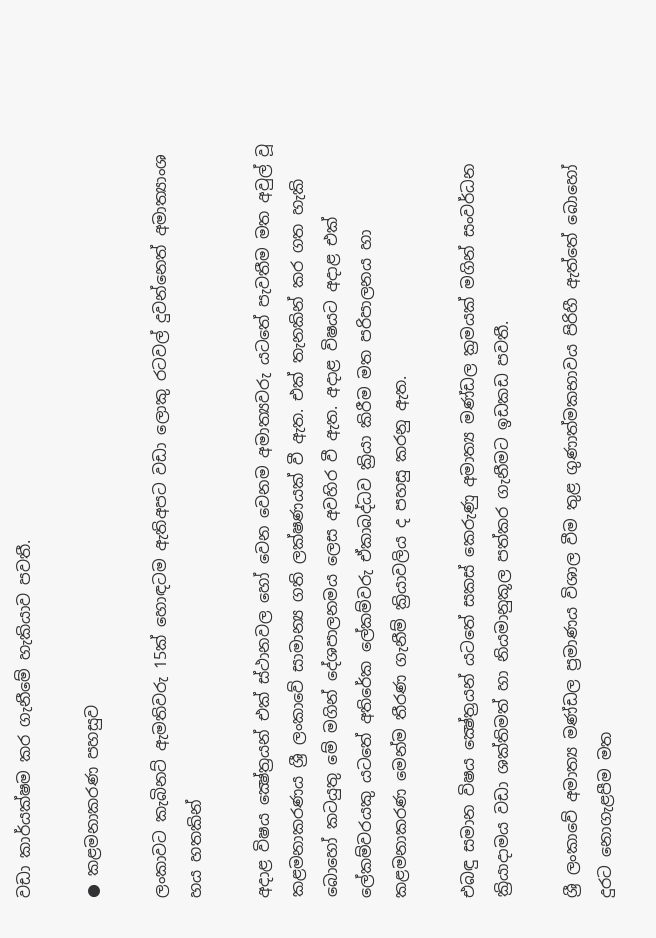වඩා කාර්යක්ෂම කර ගැනීමේ හැකියාව පවතී.

● කළමනාකරණ පහසුව

ලංකාවට කැබිනට් ඇමතිවරු 15ක් හොඳටම ඇතිඅපට වඩා ලොකු රටවල් දුවන්නෙත් අමාත්‍යාංශ හය හතකින්

අදාළ විෂය ක්‍ෂේත්‍රයන් එක් ස්ථානවල හෝ වෙන වෙනම අමාත්‍යවරු යටතේ පැවතීම මත අවුල් වූ කළමනාකරණය ශ්‍රී ලංකාවේ සාමාන්‍ය ගති ලක්ෂණයක් වී ඇත. එක් තැනකින් කර ගත හැකි බොහෝ කටයුතු මේ මගින් දේශපාලනමය ලෙස අවහිර වී ඇත. අදාළ විෂයට අදාළ එක් ලේකම්වරයකු යටතේ අතිරේක ලේකම්වරු ඒකාබද්ධව ක්‍රියා කිරීම මත පරිපාලනය හා කළමනාකරණ මෙන්ම තීරණ ගැනීම් ක්‍රියාවලිය ද පහසු කරනු ඇත.

එබඳු සමාන විෂය ක්‍ෂේත්‍රයන් යටතේ සකස් කෙරුණු අමාත්‍ය මණ්ඩල ක්‍රමයක් මගින් සංවර්ධන ක්‍රියාදාමය වඩා ශක්තිමත් හා නියමානුකූල පත්කර ගැනීමට ඉඩකඩ පවතී.

ශ්‍රී ලංකාවේ අමාත්‍ය මණ්ඩල ප්‍රමාණය විශාල වීම තුළ ගුණාත්මකභාවය පිරිහී ඇත්තේ බොහෝ දුරට නොගැළපීම මත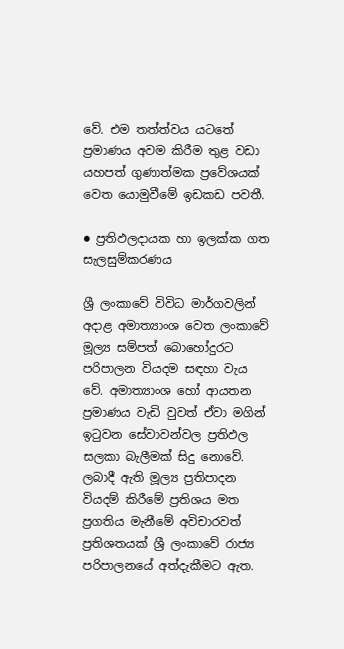වේ. එම තත්ත්වය යටතේ ප්‍රමාණය අවම කිරීම තුළ වඩා යහපත් ගුණාත්මක ප්‍රවේශයක් වෙත යොමුවීමේ ඉඩකඩ පවතී.

● ප්‍රතිඵලදායක හා ඉලක්ක ගත සැලසුම්කරණය

ශ්‍රී ලංකාවේ විවිධ මාර්ගවලින් අදාළ අමාත්‍යාංශ වෙත ලංකාවේ මූල්‍ය සම්පත් බොහෝදුරට පරිපාලන වියදම සඳහා වැය වේ. අමාත්‍යාංශ හෝ ආයතන ප්‍රමාණය වැඩි වුවත් ඒවා මගින් ඉටුවන සේවාවන්වල ප්‍රතිඵල සලකා බැලීමක් සිදු නොවේ. ලබාදී ඇති මූල්‍ය ප්‍රතිපාදන වියදම් කිරීමේ ප්‍රතිශය මත ප්‍රගතිය මැනීමේ අවිචාරවත් ප්‍රතිශතයක් ශ්‍රී ලංකාවේ රාජ්‍ය පරිපාලනයේ අත්දැකීමට ඇත.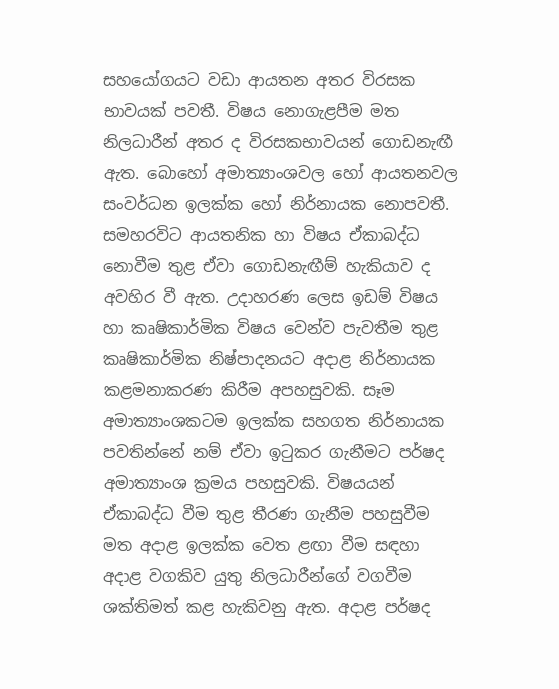සහයෝගයට වඩා ආයතන අතර විරසක භාවයක් පවතී. විෂය නොගැළපීම මත නිලධාරීන් අතර ද විරසකභාවයන් ගොඩනැඟී ඇත. බොහෝ අමාත්‍යාංශවල හෝ ආයතනවල සංවර්ධන ඉලක්ක හෝ නිර්නායක නොපවතී. සමහරවිට ආයතනික හා විෂය ඒකාබද්ධ නොවීම තුළ ඒවා ගොඩනැඟීම් හැකියාව ද අවහිර වී ඇත. උදාහරණ ලෙස ඉඩම් විෂය හා කෘෂිකාර්මික විෂය වෙන්ව පැවතීම තුළ කෘෂිකාර්මික නිෂ්පාදනයට අදාළ නිර්නායක කළමනාකරණ කිරීම අපහසුවකි. සෑම අමාත්‍යාංශකටම ඉලක්ක සහගත නිර්නායක පවතින්නේ නම් ඒවා ඉටුකර ගැනීමට පර්ෂද අමාත්‍යාංශ ක්‍රමය පහසුවකි. විෂයයන් ඒකාබද්ධ වීම තුළ තීරණ ගැනීම පහසුවීම මත අදාළ ඉලක්ක වෙත ළඟා වීම සඳහා අදාළ වගකිව යුතු නිලධාරීන්ගේ වගවීම ශක්තිමත් කළ හැකිවනු ඇත. අදාළ පර්ෂද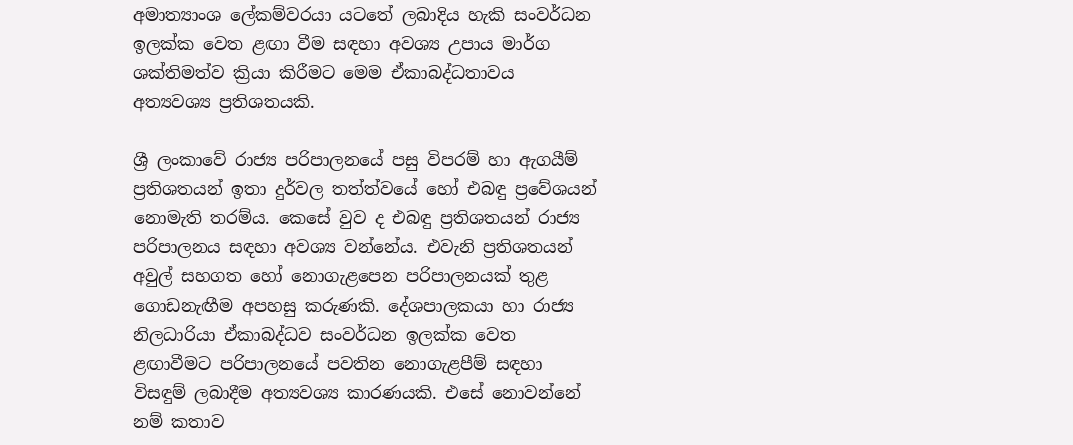අමාත්‍යාංශ ලේකම්වරයා යටතේ ලබාදිය හැකි සංවර්ධන ඉලක්ක වෙත ළඟා වීම සඳහා අවශ්‍ය උපාය මාර්ග ශක්තිමත්ව ක්‍රියා කිරීමට මෙම ඒකාබද්ධතාවය අත්‍යවශ්‍ය ප්‍රතිශතයකි.

ශ්‍රී ලංකාවේ රාජ්‍ය පරිපාලනයේ පසු විපරම් හා ඇගයීම් ප්‍රතිශතයන් ඉතා දුර්වල තත්ත්වයේ හෝ එබඳු ප්‍රවේශයන් නොමැති තරම්ය. කෙසේ වුව ද එබඳු ප්‍රතිශතයන් රාජ්‍ය පරිපාලනය සඳහා අවශ්‍ය වන්නේය. එවැනි ප්‍රතිශතයන් අවුල් සහගත හෝ නොගැළපෙන පරිපාලනයක් තුළ ගොඩනැඟීම අපහසු කරුණකි. දේශපාලකයා හා රාජ්‍ය නිලධාරියා ඒකාබද්ධව සංවර්ධන ඉලක්ක වෙත ළඟාවීමට පරිපාලනයේ පවතින නොගැළපීම් සඳහා විසඳුම් ලබාදීම අත්‍යවශ්‍ය කාරණයකි. එසේ නොවන්නේ නම් කතාව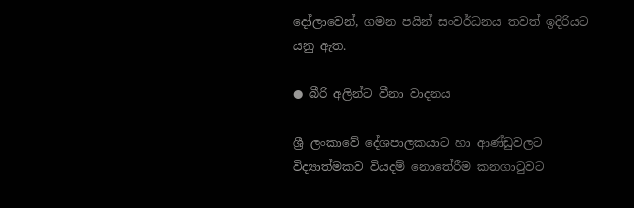දෝලාවෙන්, ගමන පයින් සංවර්ධනය තවත් ඉදිරියට යනු ඇත.

● බීරි අලින්ට වීනා වාදනය

ශ්‍රී ලංකාවේ දේශපාලකයාට හා ආණ්ඩුවලට විද්‍යාත්මකව වියදම් නොතේරීම කනගාටුවට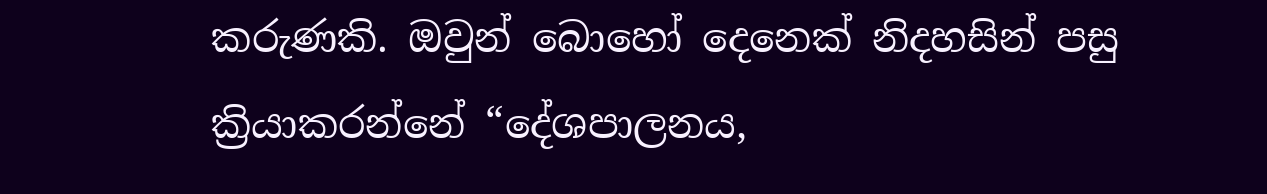කරුණකි. ඔවුන් බොහෝ දෙනෙක් නිදහසින් පසු ක්‍රියාකරන්නේ “දේශපාලනය,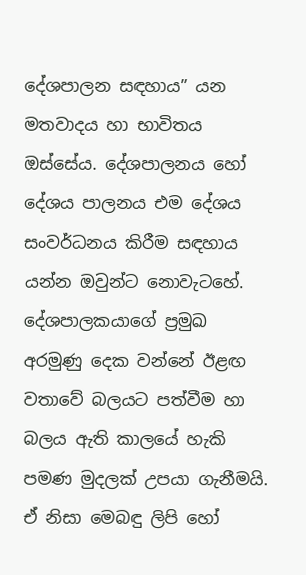දේශපාලන සඳහාය” යන මතවාදය හා භාවිතය ඔස්සේය. දේශපාලනය හෝ දේශය පාලනය එම දේශය සංවර්ධනය කිරීම සඳහාය යන්න ඔවුන්ට නොවැටහේ. දේශපාලකයාගේ ප්‍රමුඛ අරමුණු දෙක වන්නේ ඊළඟ වතාවේ බලයට පත්වීම හා බලය ඇති කාලයේ හැකි පමණ මුදලක් උපයා ගැනීමයි. ඒ නිසා මෙබඳු ලිපි හෝ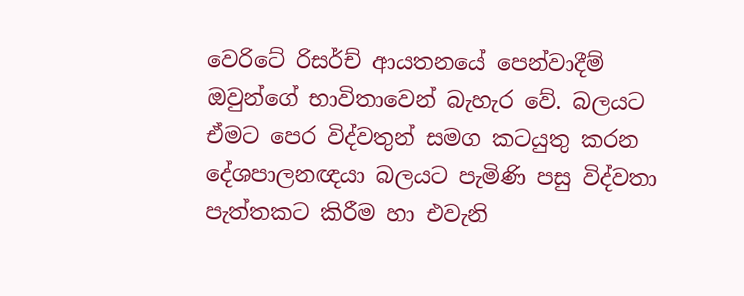වෙරිටේ රිසර්ච් ආයතනයේ පෙන්වාදීම් ඔවුන්ගේ භාවිතාවෙන් බැහැර වේ. බලයට ඒමට පෙර විද්වතුන් සමග කටයුතු කරන දේශපාලනඥයා බලයට පැමිණි පසු විද්වතා පැත්තකට කිරීම හා එවැනි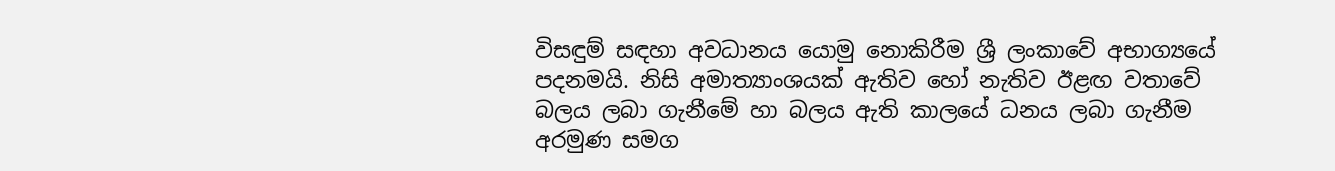විසඳුම් සඳහා අවධානය යොමු නොකිරීම ශ්‍රී ලංකාවේ අභාග්‍යයේ පදනමයි. නිසි අමාත්‍යාංශයක් ඇතිව හෝ නැතිව ඊළඟ වතාවේ බලය ලබා ගැනීමේ හා බලය ඇති කාලයේ ධනය ලබා ගැනීම අරමුණ සමග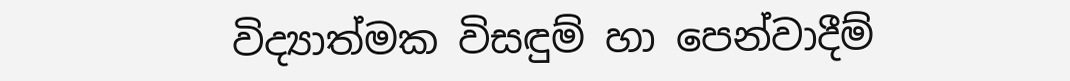විද්‍යාත්මක විසඳුම් හා පෙන්වාදීම්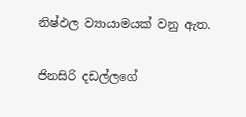නිෂ්ඵල ව්‍යායාමයක් වනු ඇත.

ජිනසිරි දඩල්ලගේ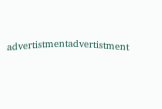advertistmentadvertistment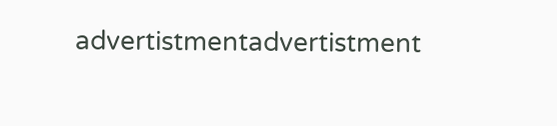advertistmentadvertistment